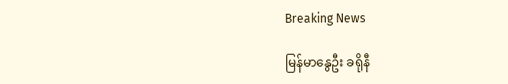Breaking News

မြန်မာနွေဦး ခရိုနီ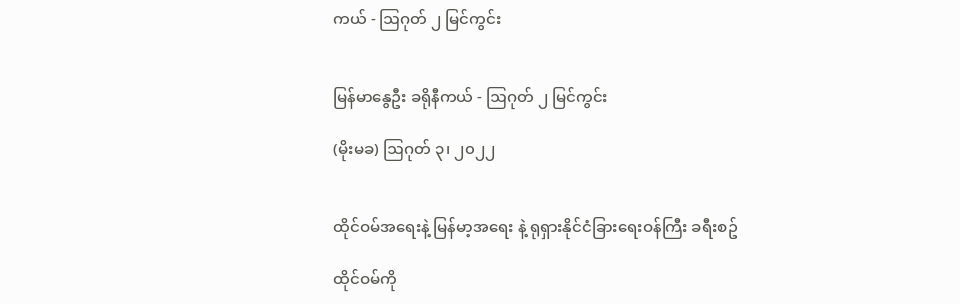ကယ် - ဩဂုတ် ၂ မြင်ကွင်း


မြန်မာနွေဦး ခရိုနီကယ် - ဩဂုတ် ၂ မြင်ကွင်း

(မိုးမခ) ဩဂုတ် ၃၊ ၂၀၂၂


ထိုင်ဝမ်အရေးနဲ့ မြန်မာ့အရေး နဲ့ ရုရှားနိုင်ငံခြားရေးဝန်ကြီး ခရီးစဥ်

ထိုင်ဝမ်ကို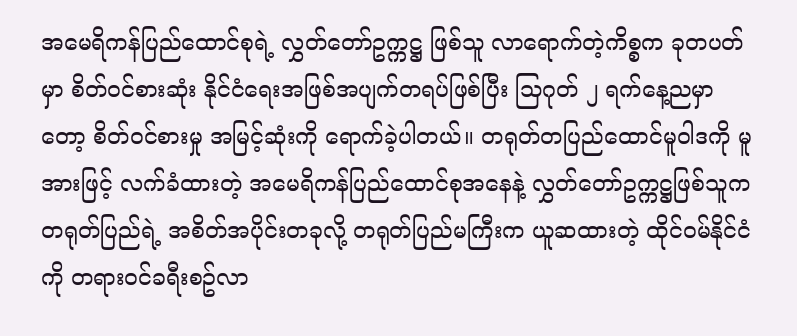အမေရိကန်ပြည်ထောင်စုရဲ့ လွှတ်တော်ဥက္ကဋ္ဌ ဖြစ်သူ လာရောက်တဲ့ကိစ္စက ခုတပတ်မှာ စိတ်ဝင်စားဆုံး နိုင်ငံရေးအဖြစ်အပျက်တရပ်ဖြစ်ပြီး သြဂုတ် ၂ ရက်နေ့ညမှာတော့ စိတ်ဝင်စားမှု အမြင့်ဆုံးကို ရောက်ခဲ့ပါတယ်။ တရုတ်တပြည်ထောင်မူဝါဒကို မူအားဖြင့် လက်ခံထားတဲ့ အမေရိကန်ပြည်ထောင်စုအနေနဲ့ လွှတ်တော်ဥက္ကဋ္ဌဖြစ်သူက တရုတ်ပြည်ရဲ့ အစိတ်အပိုင်းတခုလို့ တရုတ်ပြည်မကြီးက ယူဆထားတဲ့ ထိုင်ဝမ်နိုင်ငံကို တရားဝင်ခရီးစဥ်လာ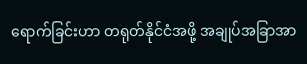ရောက်ခြင်းဟာ တရုတ်နိုင်ငံအဖို့ အချုပ်အခြာအာ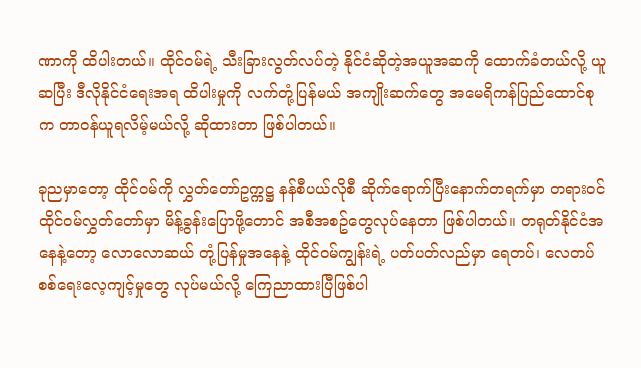ဏာကို ထိပါးတယ်။ ထိုင်ဝမ်ရဲ့ သီးခြားလွတ်လပ်တဲ့ နိုင်ငံဆိုတဲ့အယူအဆကို ထောက်ခံတယ်လို့ ယူဆပြီး ဒီလိုနိုင်ငံရေးအရ ထိပါးမှုကို လက်တုံ့ပြန်မယ် အကျိုးဆက်တွေ အမေရိကန်ပြည်ထောင်စုက တာဝန်ယူရလိမ့်မယ်လို့ ဆိုထားတာ ဖြစ်ပါတယ်။

ခုညမှာတော့ ထိုင်ဝမ်ကို လွှတ်တော်ဥက္ကဋ္ဌ နန်စီပယ်လိုစီ ဆိုက်ရောက်ပြီးနောက်တရက်မှာ တရားဝင် ထိုင်ဝမ်လွှတ်တော်မှာ မိန့်ခွန်းပြောဖို့တောင် အစီအစဥ်တွေလုပ်နေတာ ဖြစ်ပါတယ်။ တရုတ်နိုင်ငံအနေနဲ့တော့ လောလောဆယ် တုံ့ပြန်မှုအနေနဲ့ ထိုင်ဝမ်ကျွန်းရဲ့ ပတ်ပတ်လည်မှာ ရေတပ်၊ လေတပ် စစ်ရေးလေ့ကျင့်မှုတွေ လုပ်မယ်လို့ ကြေညာထားပြီဖြစ်ပါ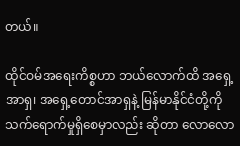တယ်။

ထိုင်ဝမ်အရေးကိစ္စဟာ ဘယ်လောက်ထိ အရှေ့အာရှ၊ အရှေ့တောင်အာရှနဲ့ မြန်မာနိုင်ငံတို့ကို သက်ရောက်မှုရှိစေမှာလည်း ဆိုတာ လောလော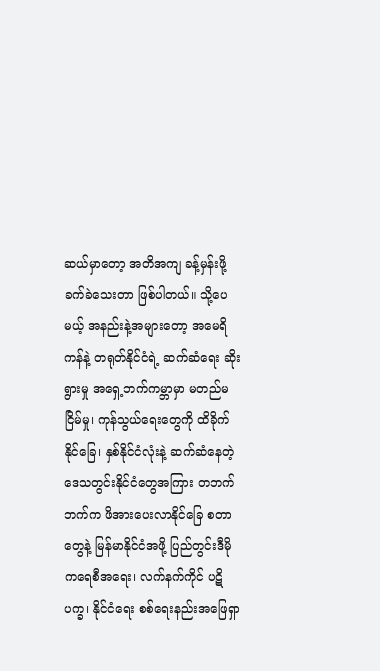ဆယ်မှာတော့ အတိအကျ ခန့်မှန်းဖို့ခက်ခဲသေးတာ ဖြစ်ပါတယ်။ သို့ပေမယ့် အနည်းနဲ့အများတော့ အမေရိကန်နဲ့ တရုတ်နိုင်ငံရဲ့ ဆက်ဆံရေး ဆိုးရွားမှု အရှေ့ဘက်ကမ္ဘာမှာ မတည်မငြိမ်မှု၊ ကုန်သွယ်ရေးတွေကို ထိခိုက်နိုင်ခြေ၊ နှစ်နိုင်ငံလုံးနဲ့ ဆက်ဆံနေတဲ့ ဒေသတွင်းနိုင်ငံတွေအကြား တဘက်ဘက်က ဖိအားပေးလာနိုင်ခြေ စတာတွေနဲ့ မြန်မာနိုင်ငံအဖို့ ပြည်တွင်းဒီမိုကရေစီအရေး၊ လက်နက်ကိုင် ပဋိပက္ခ၊ နိုင်ငံရေး စစ်ရေးနည်းအဖြေရှာ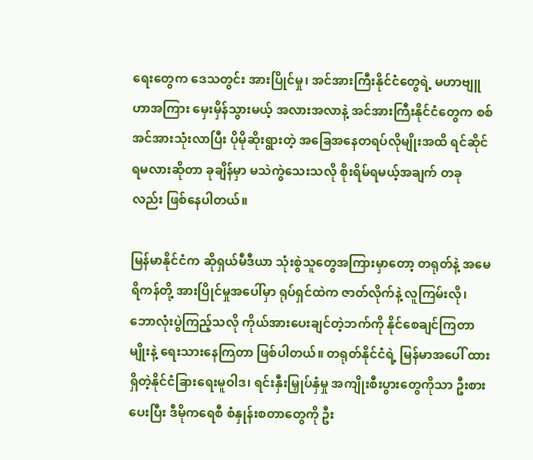ရေးတွေက ဒေသတွင်း အားပြိုင်မှု၊ အင်အားကြီးနိုင်ငံတွေရဲ့ မဟာဗျူဟာအကြား မှေးမှိန်သွားမယ့် အလားအလာနဲ့ အင်အားကြီးနိုင်ငံတွေက စစ်အင်အားသုံးလာပြီး ပိုမိုဆိုးရွားတဲ့ အခြေအနေတရပ်လိုမျိုးအထိ ရင်ဆိုင်ရမလားဆိုတာ ခုချိန်မှာ မသဲကွဲသေးသလို စိုးရိမ်ရမယ့်အချက် တခုလည်း ဖြစ်နေပါတယ်။

မြန်မာနိုင်ငံက ဆိုရှယ်မီဒီယာ သုံးစွဲသူတွေအကြားမှာတော့ တရုတ်နဲ့ အမေရိကန်တို့ အားပြိုင်မှုအပေါ်မှာ ရုပ်ရှင်ထဲက ဇာတ်လိုက်နဲ့ လူကြမ်းလို၊ ဘောလုံးပွဲကြည့်သလို ကိုယ်အားပေးချင်တဲ့ဘက်ကို နိုင်စေချင်ကြတာမျိုးနဲ့ ရေးသားနေကြတာ ဖြစ်ပါတယ်။ တရုတ်နိုင်ငံရဲ့ မြန်မာအပေါ် ထားရှိတဲ့နိုင်ငံခြားရေးမူဝါဒ၊ ရင်းနှီးမြှုပ်နှံမှု အကျိုးစီးပွားတွေကိုသာ ဦးစားပေးပြီး ဒီမိုကရေစီ စံနှုန်းစတာတွေကို ဦး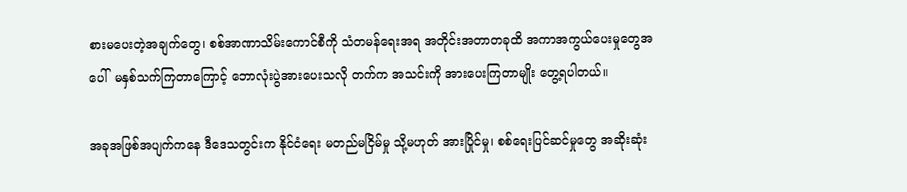စားမပေးတဲ့အချက်တွေ၊ စစ်အာဏာသိမ်းကောင်စီကို သံတမန်ရေးအရ အတိုင်းအတာတခုထိ အကာအကွယ်ပေးမှုတွေအပေါ်  မနှစ်သက်ကြတာကြောင့် ဘောလုံးပွဲအားပေးသလို တက်က အသင်းကို အားပေးကြတာမျိုး တွေ့ရပါတယ်။

အခုအဖြစ်အပျက်ကနေ ဒီဒေသတွင်းက နိုင်ငံရေး မတည်မငြိမ်မှု သို့မဟုတ် အားပြိုင်မှု၊ စစ်ရေးပြင်ဆင်မှုတွေ အဆိုးဆုံး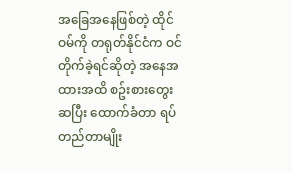အခြေအနေဖြစ်တဲ့ ထိုင်ဝမ်ကို တရုတ်နိုင်ငံက ဝင်တိုက်ခဲ့ရင်ဆိုတဲ့ အနေအထားအထိ စဥ်းစားတွေးဆပြီး ထောက်ခံတာ ရပ်တည်တာမျိုး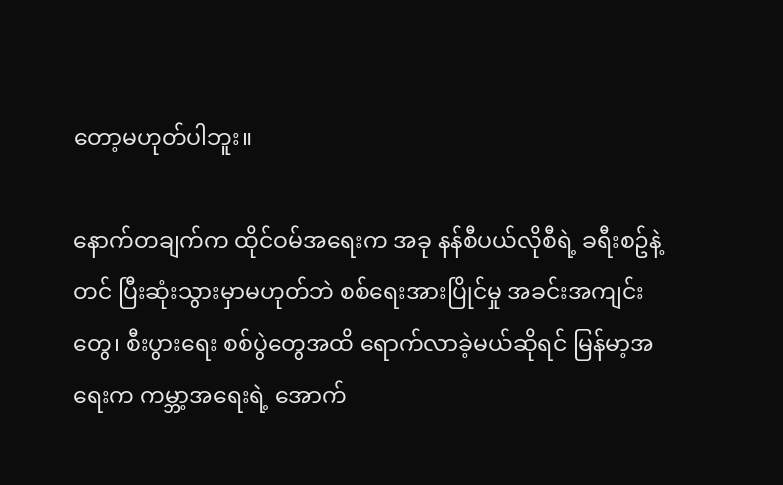တော့မဟုတ်ပါဘူး။

နောက်တချက်က ထိုင်ဝမ်အရေးက အခု နန်စီပယ်လိုစီရဲ့ ခရီးစဥ်နဲ့တင် ပြီးဆုံးသွားမှာမဟုတ်ဘဲ စစ်ရေးအားပြိုင်မှု အခင်းအကျင်းတွေ၊ စီးပွားရေး စစ်ပွဲတွေအထိ ရောက်လာခဲ့မယ်ဆိုရင် မြန်မာ့အရေးက ကမ္ဘာ့အရေးရဲ့ အောက်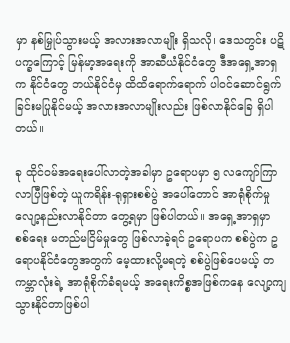မှာ နစ်မြှုပ်သွားမယ့် အလားအလာမျိုး ရှိသလို၊ ဒေသတွင်း ပဋိပက္ခကြောင့် မြန်မာ့အရေးကို အာဆီယံနိုင်ငံတွေ ဒီအရှေ့အာရှက နိုင်ငံတွေ ဘယ်နိုင်ငံမှ ထိထိရောက်ရောက် ပါဝင်ဆောင်ရွက်ခြင်းမပြုနိုင်မယ့် အလားအလာမျိုးလည်း ဖြစ်လာနိုင်ခြေ ရှိပါတယ်။

ခု ထိုင်ဝမ်အရေးပေါ်လာတဲ့အခါမှာ ဥရောပမှာ ၅ လကျော်ကြာလာပြီဖြစ်တဲ့ ယူကရိန်း-ရုရှားစစ်ပွဲ အပေါ်တောင် အာရုံစိုက်မှု လျော့နည်းလာနိုင်တာ တွေ့ရမှာ ဖြစ်ပါတယ်။ အရှေ့အာရှမှာ စစ်ရေး မတည်မငြိမ်မှုတွေ ဖြစ်လာခဲ့ရင် ဥရောပက စစ်ပွဲက ဥရောပနိုင်ငံတွေအတွက် မေ့ထားလို့မရတဲ့ စစ်ပွဲဖြစ်ပေမယ့် တကမ္ဘာလုံးရဲ့ အာရုံစိုက်ခံရမယ့် အရေးကိစ္စအဖြစ်ကနေ လျော့ကျသွားနိုင်တာဖြစ်ပါ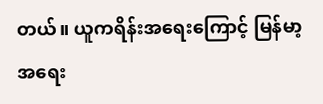တယ်။ ယူကရိန်းအရေးကြောင့် မြန်မာ့အရေး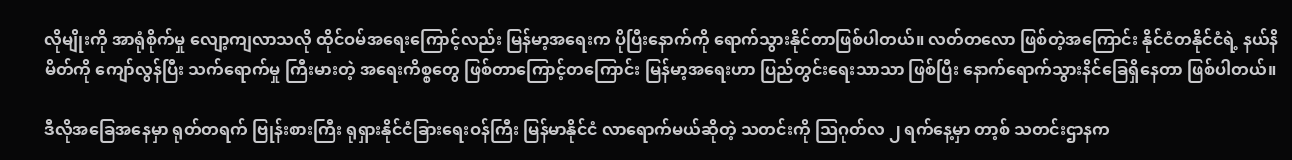လိုမျိုးကို အာရုံစိုက်မှု လျော့ကျလာသလို ထိုင်ဝမ်အရေးကြောင့်လည်း မြန်မာ့အရေးက ပိုပြီးနောက်ကို ရောက်သွားနိုင်တာဖြစ်ပါတယ်။ လတ်တလော ဖြစ်တဲ့အကြောင်း နိုင်ငံတနိုင်ငံရဲ့ နယ်နိမိတ်ကို ကျော်လွန်ပြီး သက်ရောက်မှု ကြီးမားတဲ့ အရေးကိစ္စတွေ ဖြစ်တာကြောင့်တကြောင်း မြန်မာ့အရေးဟာ ပြည်တွင်းရေးသာသာ ဖြစ်ပြီး နောက်ရောက်သွားနိင်ခြေရှိနေတာ ဖြစ်ပါတယ်။

ဒီလိုအခြေအနေမှာ ရုတ်တရက် ဗြုန်းစားကြီး ရုရှားနိုင်ငံခြားရေးဝန်ကြီး မြန်မာနိုင်ငံ လာရောက်မယ်ဆိုတဲ့ သတင်းကို သြဂုတ်လ ၂ ရက်နေ့မှာ တာ့စ် သတင်းဌာနက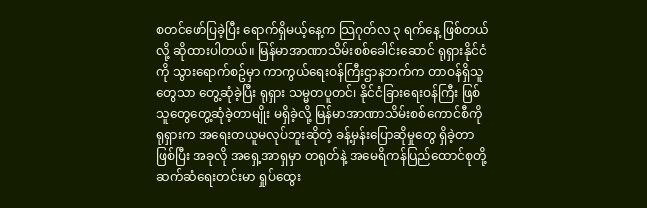စတင်ဖော်ပြခဲ့ပြီး ရောက်ရှိမယ့်နေ့က သြဂုတ်လ ၃ ရက်နေ့ ဖြစ်တယ်လို့ ဆိုထားပါတယ်။ မြန်မာအာဏာသိမ်းစစ်ခေါင်းဆောင် ရုရှားနိုင်ငံကို သွားရောက်စဥ်မှာ ကာကွယ်ရေးဝန်ကြီးဌာနဘက်က တာဝန်ရှိသူတွေသာ တွေ့ဆုံခဲ့ပြီး ရုရှား သမ္မတပူတင်၊ နိုင်ငံခြားရေးဝန်ကြီး ဖြစ်သူတွေတွေ့ဆုံခဲ့တာမျိုး မရှိခဲ့လို့ မြန်မာအာဏာသိမ်းစစ်ကောင်စီကို ရုရှားက အရေးတယူမလုပ်ဘူးဆိုတဲ့ ခန့်မှန်းပြောဆိုမှုတွေ ရှိခဲ့တာဖြစ်ပြီး အခုလို အရှေ့အာရှမှာ တရုတ်နဲ့ အမေရိကန်ပြည်ထောင်စုတို့ ဆက်ဆံရေးတင်းမာ ရှုပ်ထွေး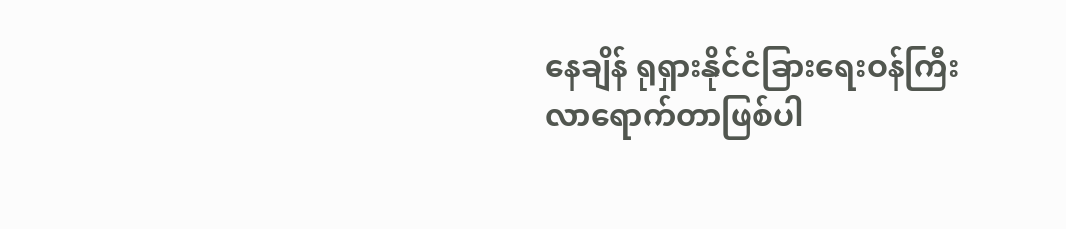နေချိန် ရုရှားနိုင်ငံခြားရေးဝန်ကြီး လာရောက်တာဖြစ်ပါ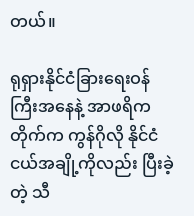တယ်။

ရုရှားနိုင်ငံခြားရေးဝန်ကြီးအနေနဲ့ အာဖရိကတိုက်က ကွန်ဂိုလို နိုင်ငံငယ်အချို့ကိုလည်း ပြီးခဲ့တဲ့ သီ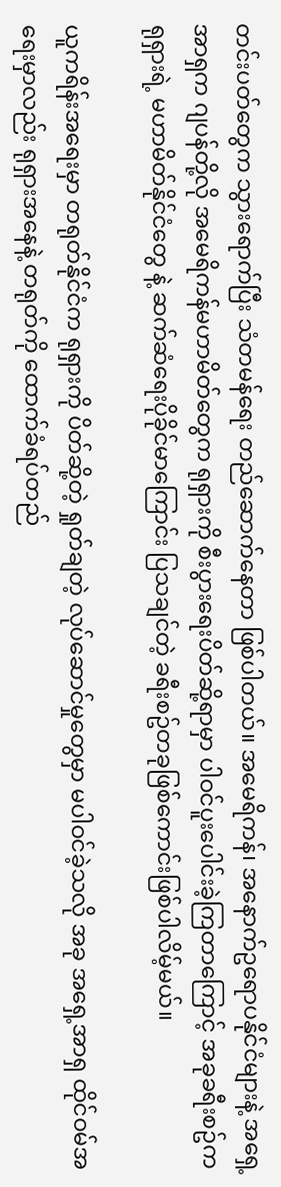တင်းပတ်တွေက သွားရောက်ပြီး သံတမန်ရေး တည်ဆောက်နေတာ ဖြစ်ပါတယ်။ အမေရိကန်၊ အနောက်ဥရောပနိုင်ငံများနဲ့ အရှေ့အာရှက ဂျပန်တို့လို အမေရိကန်မဟာမိတ်တွေက ရုရှားကို စီးပွားရေးပိတ်ဆို့ရာမှာ ပါဝင်ပူးပေါင်းခဲ့ကြတာကြောင့် အခုခရီးစဥ်က ရုရှားရဲ့ မဟာမိတ်နိုင်ငံတွေ နဲ့ ဆက်ဆံရေးပိုခိုင်မာကြောင်း ပြသချင်တဲ့ ခရီးစဥ်တခုဖြစ်ကောင်းဖြစ်ပါလိမ့်မယ်။

ယူကရိန်းအရေးမှာ တရုတ်နိုင်ငံက ရုရှားကို ပိတ်ဆို့တဲ့ ရှုတ်ချတဲ့ လုပ်ဆောင်မှုတွေမှာ မပါဝင်ခဲ့သလို အခု အရှေ့အာရှ ထိုင်ဝမ်အရေးမှာလည်း ရုရှားအနေနဲ့ တရုတ်ကို ထောက်ခံရပ်တည်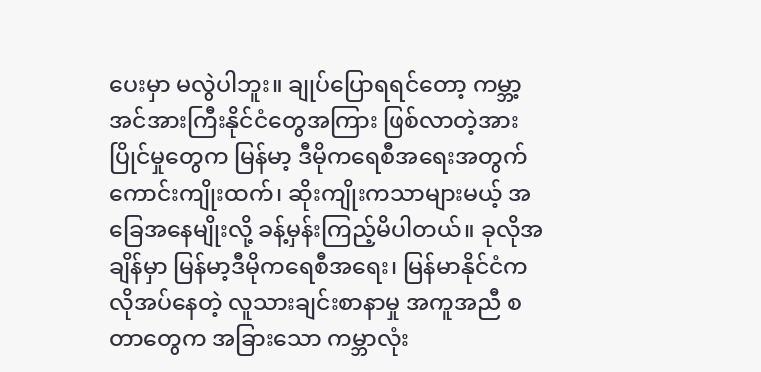ပေးမှာ မလွဲပါဘူး။ ချုပ်ပြောရရင်တော့ ကမ္ဘာ့ အင်အားကြီးနိုင်ငံတွေအကြား ဖြစ်လာတဲ့အားပြိုင်မှုတွေက မြန်မာ့ ဒီမိုကရေစီအရေးအတွက် ကောင်းကျိုးထက်၊ ဆိုးကျိုးကသာများမယ့် အခြေအနေမျိုးလို့ ခန့်မှန်းကြည့်မိပါတယ်။ ခုလိုအချိန်မှာ မြန်မာ့ဒီမိုကရေစီအရေး၊ မြန်မာနိုင်ငံက လိုအပ်နေတဲ့ လူသားချင်းစာနာမှု အကူအညီ စတာတွေက အခြားသော ကမ္ဘာလုံး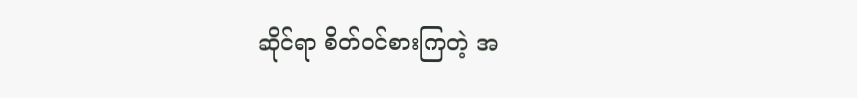ဆိုင်ရာ စိတ်ဝင်စားကြတဲ့ အ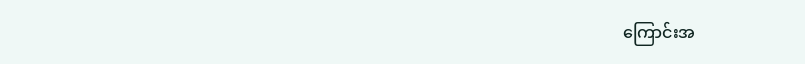ကြောင်းအ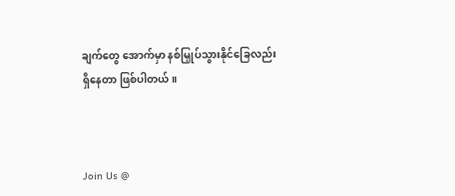ချက်တွေ အောက်မှာ နစ်မြှုပ်သွားနိုင်ခြေလည်း ရှိနေတာ ဖြစ်ပါတယ်။



Join Us @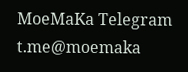MoeMaKa Telegram
t.me@moemaka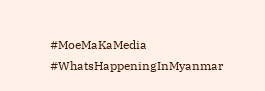#MoeMaKaMedia
#WhatsHappeningInMyanmar